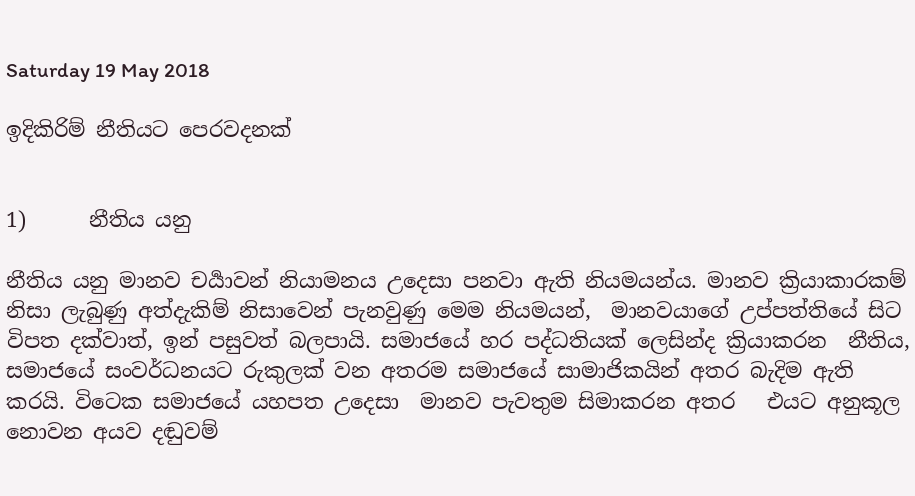Saturday 19 May 2018

ඉදිකිරිම් නීතියට පෙරවදනක්


1)      නීතිය යනු

නීතිය යනු මානව චර්‍යාවන් නියාමනය උදෙසා පනවා ඇති නියමයන්ය. මානව ක්‍රියාකාරකම් නිසා ලැබුණු අත්දැකිම් නිසාවෙන් පැනවුණු මෙම නියමයන්,  මානවයාගේ උප්පත්තියේ සිට විපත දක්වාත්, ඉන් පසුවත් බලපායි. සමාජයේ හර පද්ධතියක් ලෙසින්ද ක්‍රියාකරන  නීතිය, සමාජයේ සංවර්ධනයට රුකුලක් වන අතරම සමාජයේ සාමාජිකයින් අතර බැදිම ඇති කරයි. විටෙක සමාජයේ යහපත උදෙසා  මානව පැවතුම සිමාකරන අතර   එයට අනුකූල නොවන අයව දඬුවම්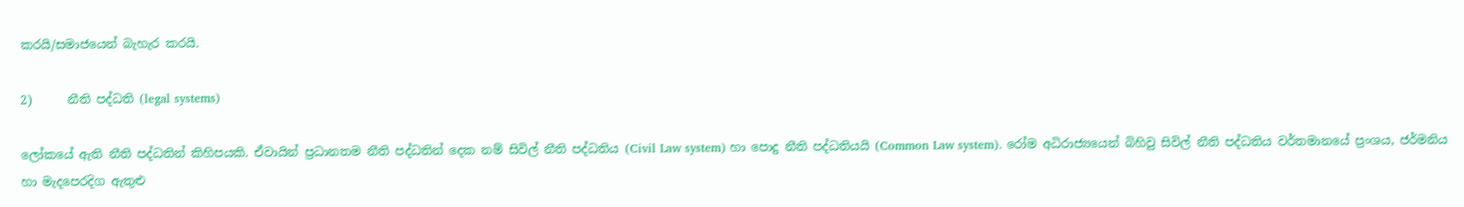කරයි/සමාජයෙන් බැහැර කරයි.

2)      නීති පද්ධති (legal systems)

ලෝකයේ ඇති නීති පද්ධතින් කිහිපයකි. ඒවායින් ප්‍රධානතම නීති පද්ධතින් දෙක නම් සිවිල් නීති පද්ධතිය (Civil Law system) හා පොදු නීති පද්ධතියයි (Common Law system). රෝම අධිරාජ්‍යයෙන් බිහිවු සිවිල් නීති පද්ධතිය වර්තමානයේ ප්‍රංශය, ජර්මනිය හා මැදපෙරදිග ඇතුළු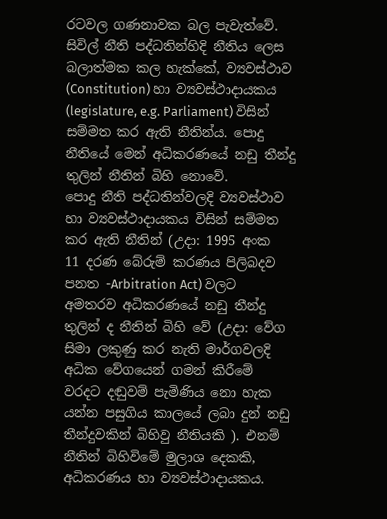රටවල ගණනාවක බල පැවැත්වේ. සිවිල් නීති පද්ධතින්හිදි නීතිය ලෙස බලාත්මක කල හැක්කේ, ව්‍යවස්ථාව (Constitution) හා ව්‍යවස්ථාදායකය (legislature, e.g. Parliament) විසින් සම්මත කර ඇති නීතින්ය. පොදු නීතියේ මෙන් අධිකරණයේ නඩු තීන්දු තුලින් නීතින් බිහි නොවේ.
පොදු නීති පද්ධතින්වලදි ව්‍යවස්ථාව හා ව්‍යවස්ථාදායකය විසින් සම්මත කර ඇති නීතින් (උදා: 1995 අංක  11 දරණ බේරුම් කරණය පිලිබදව පනත -Arbitration Act) වලට අමතරව අධිකරණයේ නඩු තීන්දු තුලින් ද නීතින් බිහි වේ (උදා: වේග සිමා ලකුණු කර නැති මාර්ගවලදි අධික වේගයෙන් ගමන් කිරීමේ වරදට දඬුවම් පැමිණිය නො හැක යන්න පසුගිය කාලයේ ලබා දුන් නඩු තීන්දුවකින් බිහිවු නීතියකි ). එනම් නීතින් බිහිවිමේ මුලාශ දෙකකි, අධිකරණය හා ව්‍යවස්ථාදායකය.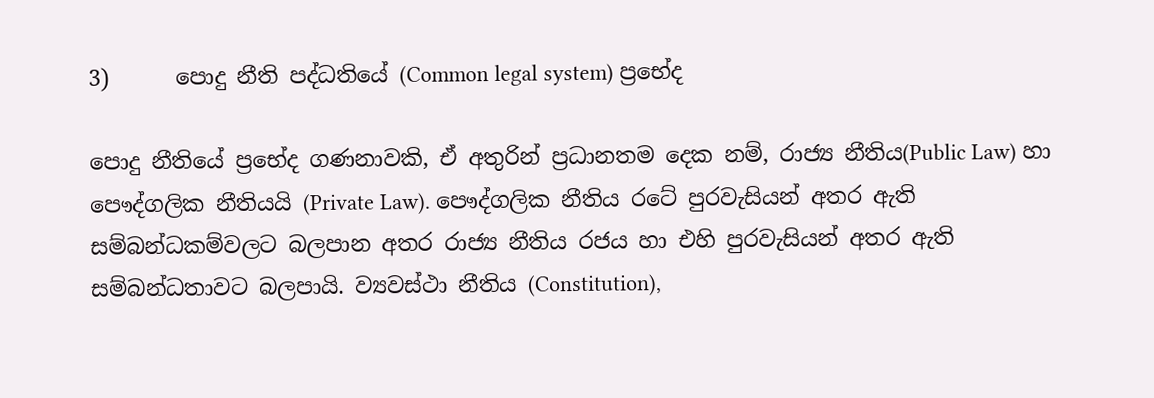3)      පොදු නීති පද්ධතියේ (Common legal system) ප්‍රභේද

පොදු නීතියේ ප්‍රභේද ගණනාවකි, ඒ අතුරින් ප්‍රධානතම දෙක නම්, රාජ්‍ය නීතිය(Public Law) හා පෞද්ගලික නීතියයි (Private Law). පෞද්ගලික නීතිය රටේ පුරවැසියන් අතර ඇති සම්බන්ධකම්වලට බලපාන අතර රාජ්‍ය නීතිය රජය හා එහි පුරවැසියන් අතර ඇති සම්බන්ධතාවට බලපායි. ව්‍යවස්ථා නීතිය (Constitution),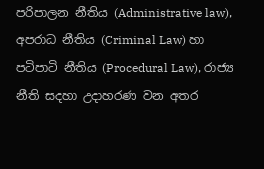පරිපාලන නීතිය (Administrative law), අපරාධ නීතිය (Criminal Law) හා පටිපාටි නීතිය (Procedural Law), රාජ්‍ය නීති සදහා උදාහරණ වන අතර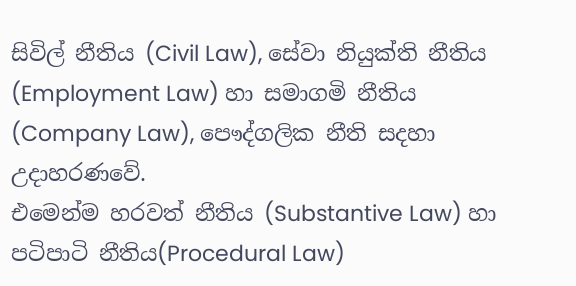සිවිල් නීතිය (Civil Law), සේවා නියුක්ති නීතිය (Employment Law) හා සමාගමි නීතිය (Company Law), පෞද්ගලික නීති සදහා උදාහරණවේ.
එමෙන්ම හරවත් නීතිය (Substantive Law) හා පටිපාටි නීතිය(Procedural Law)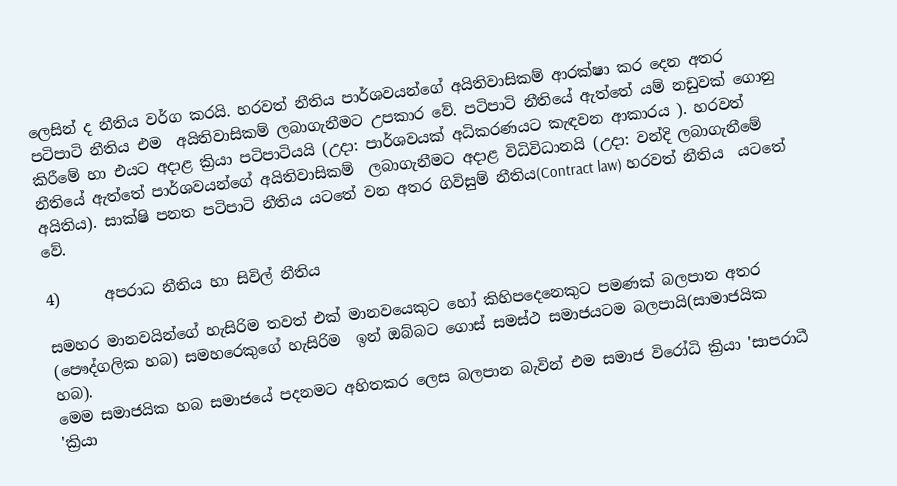ලෙසින් ද නීතිය වර්ග කරයි. හරවත් නීතිය පාර්ශවයන්ගේ අයිතිවාසිකම් ආරක්ෂා කර දෙන අතර පටිපාටි නීතිය එම  අයිතිවාසිකම් ලබාගැනීමට උපකාර වේ. පටිපාටි නීතියේ ඇත්තේ යම් නඩුවක් ගොනු කිරීමේ හා එයට අදාළ ක්‍රියා පටිපාටියයි (උදා: පාර්ශවයක් අධිකරණයට කැඳවන ආකාරය ). හරවත් නීතියේ ඇත්තේ පාර්ශවයන්ගේ අයිතිවාසිකම්  ලබාගැනීමට අදාළ විධිවිධානයි (උදා: වන්දි ලබාගැනීමේ අයිතිය). සාක්ෂි පනත පටිපාටි නීතිය යටතේ වන අතර ගිවිසුම් නීතිය(Contract law) හරවත් නීතිය  යටතේ වේ.

4)      අපරාධ නීතිය හා සිවිල් නීතිය

සමහර මානවයින්ගේ හැසිරිම තවත් එක් මානවයෙකුට හෝ කිහිපදෙනෙකුට පමණක් බලපාන අතර (පෞද්ගලික හබ) සමහරෙකුගේ හැසිරිම  ඉන් ඔබ්බට ගොස් සමස්ථ සමාජයටම බලපායි(සාමාජයික හබ).
මෙම සමාජයික හබ සමාජයේ පදනමට අහිතකර ලෙස බලපාන බැවින් එම සමාජ විරෝධි ක්‍රියා 'සාපරාධී 'ක්‍රියා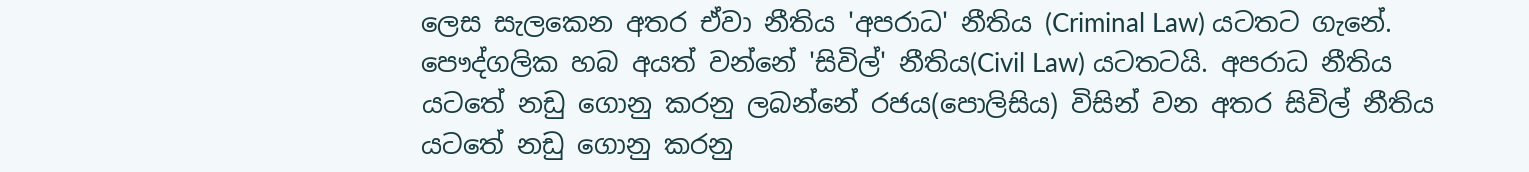ලෙස සැලකෙන අතර ඒවා නීතිය 'අපරාධ' නීතිය (Criminal Law) යටතට ගැනේ. පෞද්ගලික හබ අයත් වන්නේ 'සිවිල්' නීතිය(Civil Law) යටතටයි. අපරාධ නීතිය යටතේ නඩු ගොනු කරනු ලබන්නේ රජය(පොලිසිය) විසින් වන අතර සිවිල් නීතිය යටතේ නඩු ගොනු කරනු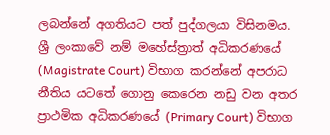ලබන්නේ අගතියට පත් පුද්ගලයා විසිනමය. ශ්‍රී ලංකාවේ නම් මහේස්ත්‍රාත් අධිකරණයේ (Magistrate Court) විභාග කරන්නේ අපරාධ නීතිය යටතේ ගොනු කෙරෙන නඩු වන අතර ප්‍රාථමික අධිකරණයේ (Primary Court) විභාග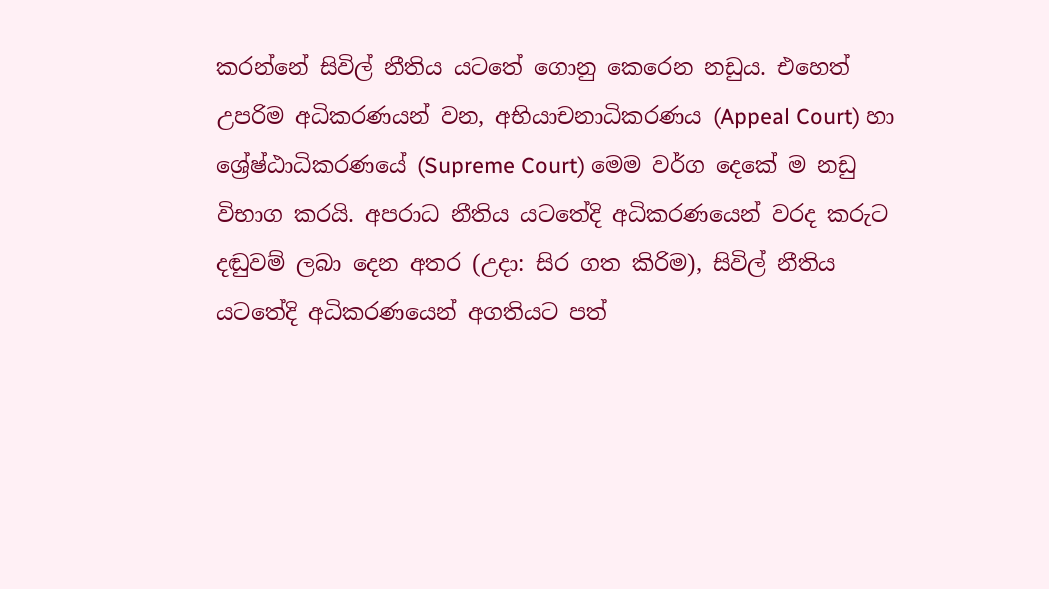කරන්නේ සිවිල් නීතිය යටතේ ගොනු කෙරෙන නඩුය. එහෙත් උපරිම අධිකරණයන් වන, අභියාචනාධිකරණය (Appeal Court) හා ශ්‍රේෂ්ඨාධිකරණයේ (Supreme Court) මෙම වර්ග දෙකේ ම නඩු විභාග කරයි. අපරාධ නීතිය යටතේදි අධිකරණයෙන් වරද කරුට දඬුවම් ලබා දෙන අතර (උදා: සිර ගත කිරිම), සිවිල් නීතිය යටතේදි අධිකරණයෙන් අගතියට පත්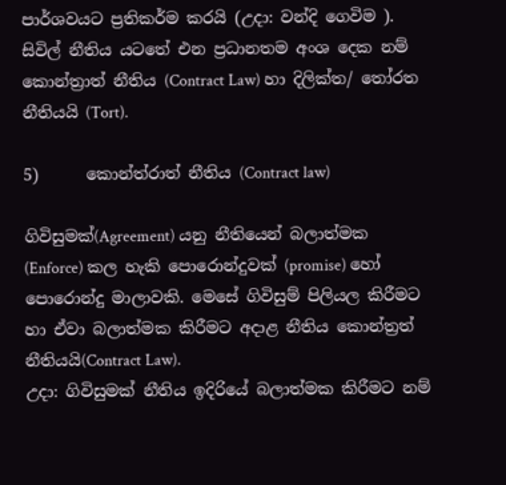පාර්ශවයට ප්‍රතිකර්ම කරයි (උදා: වන්දි ගෙවිම ). සිවිල් නීතිය යටතේ එන ප්‍රධානතම අංශ දෙක නම් කොන්ත්‍රාත් නීතිය (Contract Law) හා දිලික්ත/ තෝරත නීතියයි (Tort).

5)      කොන්ත්රාත් නීතිය (Contract law)

ගිවිසුමක්(Agreement) යනු නීතියෙන් බලාත්මක (Enforce) කල හැකි පොරොන්දුවක් (promise) හෝ පොරොන්දු මාලාවකි. මෙසේ ගිවිසුම් පිලියල කිරීමට හා ඒවා බලාත්මක කිරීමට අදාළ නීතිය කොන්ත්‍රත් නීතියයි(Contract Law).
උදා: ගිවිසුමක් නීතිය ඉදිරියේ බලාත්මක කිරීමට නම්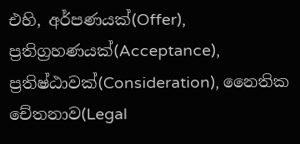එහි, අර්පණයක්(Offer), ප්‍රතිග්‍රහණයක්(Acceptance), ප්‍රතිෂ්ඨාවක්(Consideration), නෛතික චේතනාව(Legal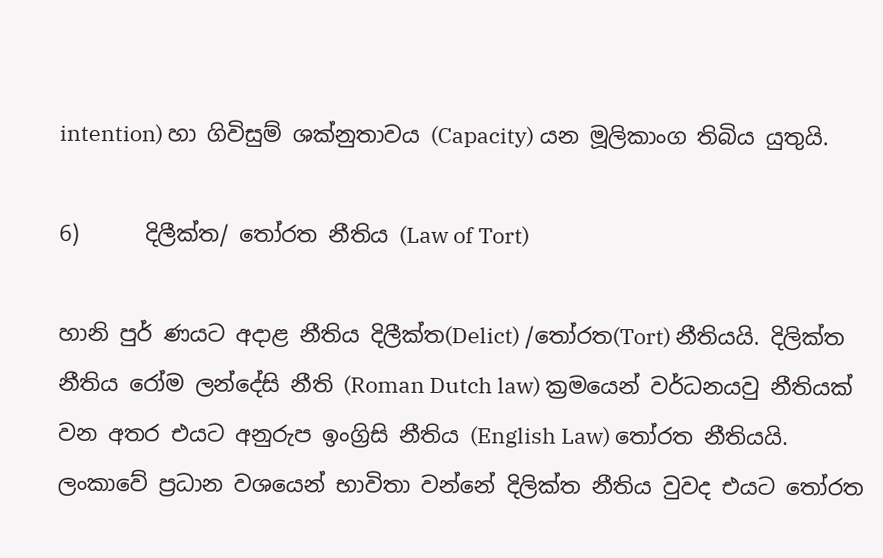intention) හා ගිවිසුම් ශක්නුතාවය (Capacity) යන මූලිකාංග තිබිය යුතුයි.

6)      දිලීක්ත/ තෝරත නීතිය (Law of Tort)

හානි පුර් ණයට අදාළ නීතිය දිලීක්ත(Delict) /තෝරත(Tort) නීතියයි. දිලික්ත නීතිය රෝම ලන්දේසි නීති (Roman Dutch law) ක්‍රමයෙන් වර්ධනයවු නීතියක් වන අතර එයට අනුරුප ඉංග්‍රිසි නීතිය (English Law) තෝරත නීතියයි. ලංකාවේ ප්‍රධාන වශයෙන් භාවිතා වන්නේ දිලික්ත නීතිය වුවද එයට තෝරත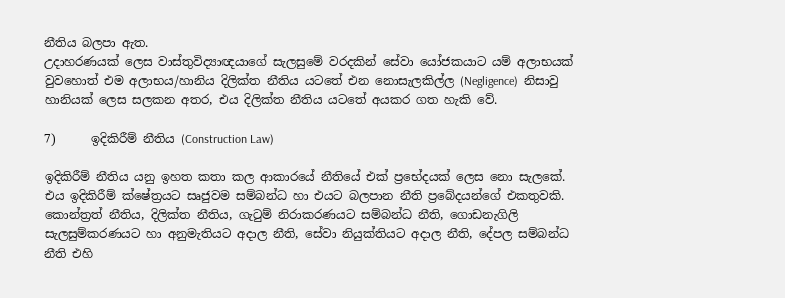නීතිය බලපා ඇත.
උදාහරණයක් ලෙස වාස්තුවිද්‍යාඥයාගේ සැලසුමේ වරදකින් සේවා යෝජකයාට යම් අලාභයක් වුවහොත් එම අලාභය/හානිය දිලික්ත නීතිය යටතේ එන නොසැලකිල්ල (Negligence)  නිසාවු හානියක් ලෙස සලකන අතර, එය දිලික්ත නීතිය යටතේ අයකර ගත හැකි වේ.

7)      ඉදිකිරීම් නීතිය (Construction Law)

ඉදිකිරීම් නීතිය යනු ඉහත කතා කල ආකාරයේ නීතියේ එක් ප්‍රභේදයක් ලෙස නො සැලකේ. එය ඉදිකිරීම් ක්ෂේත්‍රයට සෘජුවම සම්බන්ධ හා එයට බලපාන නීති ප්‍රබේදයන්ගේ එකතුවකි. කොන්ත්‍රත් නීතිය, දිලික්ත නීතිය, ගැටුම් නිරාකරණයට සම්බන්ධ නීති, ගොඩනැගිලි සැලසුම්කරණයට හා අනුමැතියට අදාල නීති, සේවා නියුක්තියට අදාල නීති, දේපල සම්බන්ධ නීති එහි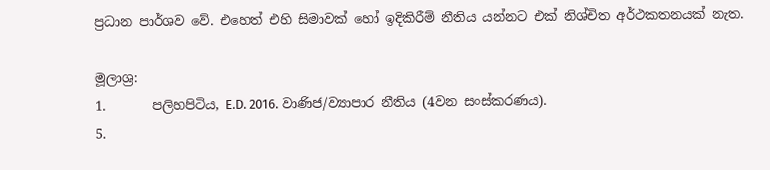ප්‍රධාන පාර්ශව වේ. එහෙත් එහි සිමාවක් හෝ ඉදිකිරීම් නීතිය යන්නට එක් නිශ්චිත අර්ථකතනයක් නැත.

මූලාශ්‍ර:
1.       පලිහපිටිය, E.D. 2016. වාණිජ/ව්‍යාපාර නීතිය (4වන සංස්කරණය).
5.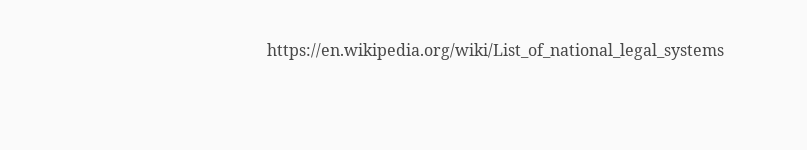https://en.wikipedia.org/wiki/List_of_national_legal_systems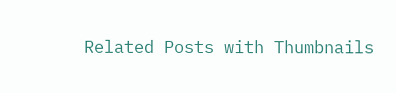Related Posts with Thumbnails